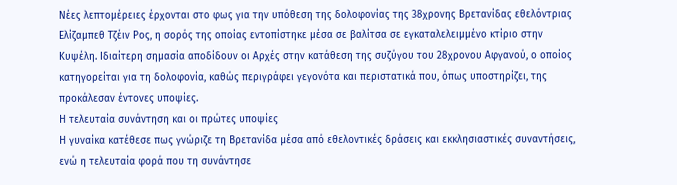Νέες λεπτομέρειες έρχονται στο φως για την υπόθεση της δολοφονίας της 38χρονης Βρετανίδας εθελόντριας Ελίζαμπεθ Τζέιν Ρος, η σορός της οποίας εντοπίστηκε μέσα σε βαλίτσα σε εγκαταλελειμμένο κτίριο στην Κυψέλη. Ιδιαίτερη σημασία αποδίδουν οι Αρχές στην κατάθεση της συζύγου του 28χρονου Αφγανού, ο οποίος κατηγορείται για τη δολοφονία, καθώς περιγράφει γεγονότα και περιστατικά που, όπως υποστηρίζει, της προκάλεσαν έντονες υποψίες.
Η τελευταία συνάντηση και οι πρώτες υποψίες
Η γυναίκα κατέθεσε πως γνώριζε τη Βρετανίδα μέσα από εθελοντικές δράσεις και εκκλησιαστικές συναντήσεις, ενώ η τελευταία φορά που τη συνάντησε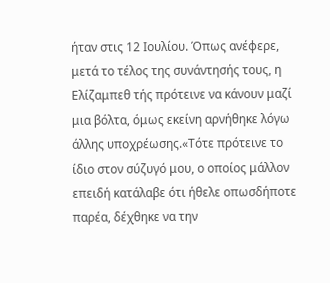ήταν στις 12 Ιουλίου. Όπως ανέφερε, μετά το τέλος της συνάντησής τους, η Ελίζαμπεθ τής πρότεινε να κάνουν μαζί μια βόλτα, όμως εκείνη αρνήθηκε λόγω άλλης υποχρέωσης.«Τότε πρότεινε το ίδιο στον σύζυγό μου, ο οποίος μάλλον επειδή κατάλαβε ότι ήθελε οπωσδήποτε παρέα, δέχθηκε να την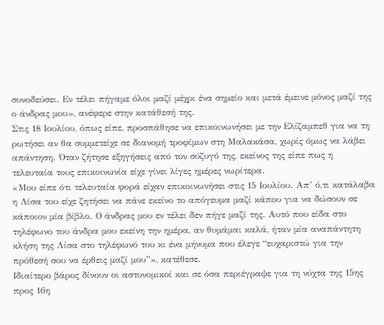συνοδεύσει. Εν τέλει πήγαμε όλοι μαζί μέχρι ένα σημείο και μετά έμεινε μόνος μαζί της ο άνδρας μου», ανέφερε στην κατάθεσή της.
Στις 18 Ιουλίου, όπως είπε, προσπάθησε να επικοινωνήσει με την Ελίζαμπεθ για να τη ρωτήσει αν θα συμμετείχε σε διανομή τροφίμων στη Μαλακάσα, χωρίς όμως να λάβει απάντηση. Όταν ζήτησε εξηγήσεις από τον σύζυγό της, εκείνος της είπε πως η τελευταία τους επικοινωνία είχε γίνει λίγες ημέρες νωρίτερα.
«Μου είπε ότι τελευταία φορά είχαν επικοινωνήσει στις 15 Ιουλίου. Απ’ ό,τι κατάλαβα η Λίσα του είχε ζητήσει να πάνε εκείνο το απόγευμα μαζί κάπου για να δώσουν σε κάποιον μία βίβλο. Ο άνδρας μου εν τέλει δεν πήγε μαζί της. Αυτό που είδα στο τηλέφωνο του άνδρα μου εκείνη την ημέρα, αν θυμάμαι καλά, ήταν μία αναπάντητη κλήση της Λίσα στο τηλέφωνό του κι ένα μήνυμα που έλεγε “ευχαριστώ για την πρόθεσή σου να έρθεις μαζί μου”», κατέθεσε.
Ιδιαίτερο βάρος δίνουν οι αστυνομικοί και σε όσα περιέγραψε για τη νύχτα της 15ης προς 16η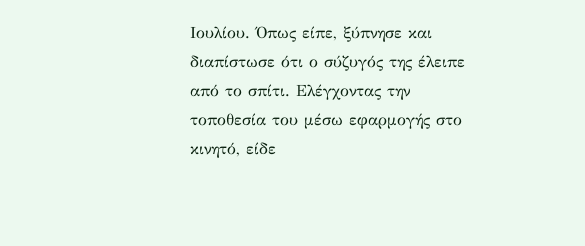Ιουλίου. Όπως είπε, ξύπνησε και διαπίστωσε ότι ο σύζυγός της έλειπε από το σπίτι. Ελέγχοντας την τοποθεσία του μέσω εφαρμογής στο κινητό, είδε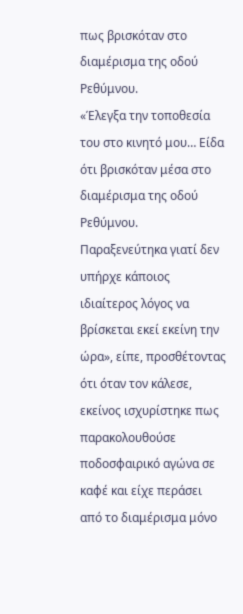πως βρισκόταν στο διαμέρισμα της οδού Ρεθύμνου.
«Έλεγξα την τοποθεσία του στο κινητό μου… Είδα ότι βρισκόταν μέσα στο διαμέρισμα της οδού Ρεθύμνου. Παραξενεύτηκα γιατί δεν υπήρχε κάποιος ιδιαίτερος λόγος να βρίσκεται εκεί εκείνη την ώρα», είπε, προσθέτοντας ότι όταν τον κάλεσε, εκείνος ισχυρίστηκε πως παρακολουθούσε ποδοσφαιρικό αγώνα σε καφέ και είχε περάσει από το διαμέρισμα μόνο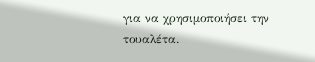για να χρησιμοποιήσει την τουαλέτα.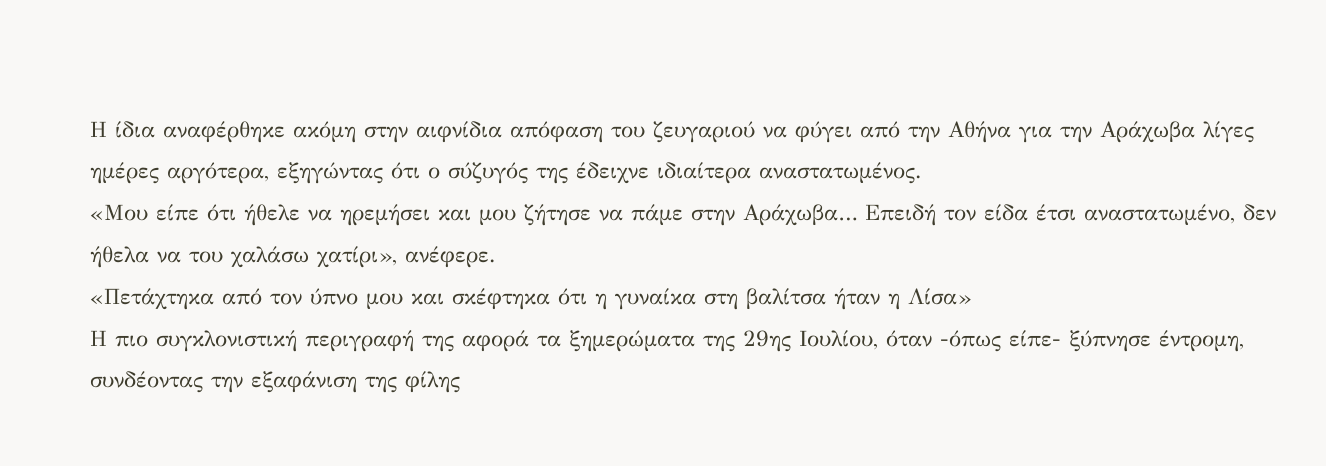Η ίδια αναφέρθηκε ακόμη στην αιφνίδια απόφαση του ζευγαριού να φύγει από την Αθήνα για την Αράχωβα λίγες ημέρες αργότερα, εξηγώντας ότι ο σύζυγός της έδειχνε ιδιαίτερα αναστατωμένος.
«Μου είπε ότι ήθελε να ηρεμήσει και μου ζήτησε να πάμε στην Αράχωβα… Επειδή τον είδα έτσι αναστατωμένο, δεν ήθελα να του χαλάσω χατίρι», ανέφερε.
«Πετάχτηκα από τον ύπνο μου και σκέφτηκα ότι η γυναίκα στη βαλίτσα ήταν η Λίσα»
Η πιο συγκλονιστική περιγραφή της αφορά τα ξημερώματα της 29ης Ιουλίου, όταν -όπως είπε- ξύπνησε έντρομη, συνδέοντας την εξαφάνιση της φίλης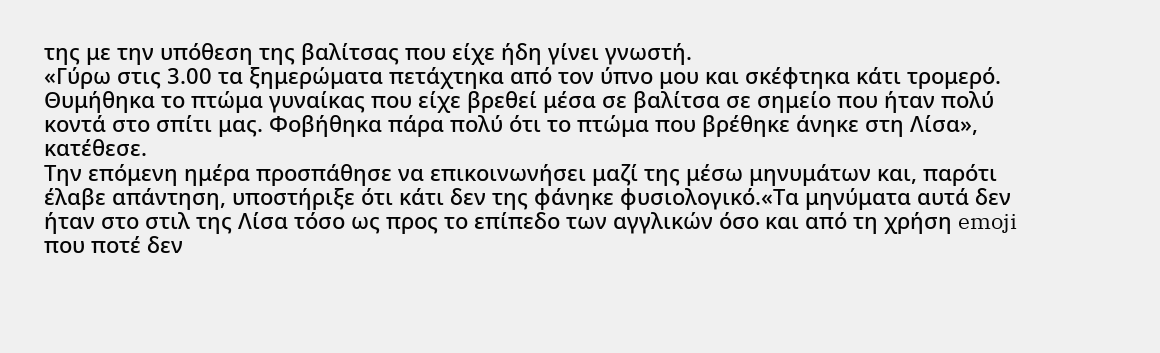της με την υπόθεση της βαλίτσας που είχε ήδη γίνει γνωστή.
«Γύρω στις 3.00 τα ξημερώματα πετάχτηκα από τον ύπνο μου και σκέφτηκα κάτι τρομερό. Θυμήθηκα το πτώμα γυναίκας που είχε βρεθεί μέσα σε βαλίτσα σε σημείο που ήταν πολύ κοντά στο σπίτι μας. Φοβήθηκα πάρα πολύ ότι το πτώμα που βρέθηκε άνηκε στη Λίσα», κατέθεσε.
Την επόμενη ημέρα προσπάθησε να επικοινωνήσει μαζί της μέσω μηνυμάτων και, παρότι έλαβε απάντηση, υποστήριξε ότι κάτι δεν της φάνηκε φυσιολογικό.«Τα μηνύματα αυτά δεν ήταν στο στιλ της Λίσα τόσο ως προς το επίπεδο των αγγλικών όσο και από τη χρήση emoji που ποτέ δεν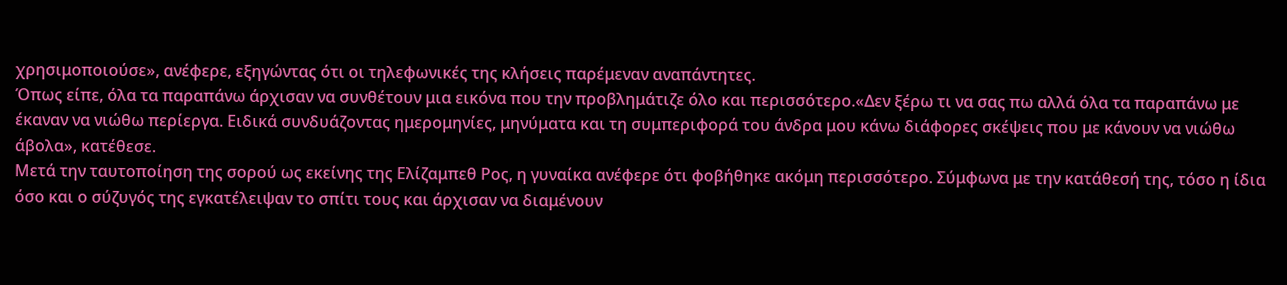χρησιμοποιούσε», ανέφερε, εξηγώντας ότι οι τηλεφωνικές της κλήσεις παρέμεναν αναπάντητες.
Όπως είπε, όλα τα παραπάνω άρχισαν να συνθέτουν μια εικόνα που την προβλημάτιζε όλο και περισσότερο.«Δεν ξέρω τι να σας πω αλλά όλα τα παραπάνω με έκαναν να νιώθω περίεργα. Ειδικά συνδυάζοντας ημερομηνίες, μηνύματα και τη συμπεριφορά του άνδρα μου κάνω διάφορες σκέψεις που με κάνουν να νιώθω άβολα», κατέθεσε.
Μετά την ταυτοποίηση της σορού ως εκείνης της Ελίζαμπεθ Ρος, η γυναίκα ανέφερε ότι φοβήθηκε ακόμη περισσότερο. Σύμφωνα με την κατάθεσή της, τόσο η ίδια όσο και ο σύζυγός της εγκατέλειψαν το σπίτι τους και άρχισαν να διαμένουν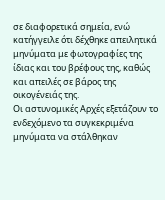σε διαφορετικά σημεία, ενώ κατήγγειλε ότι δέχθηκε απειλητικά μηνύματα με φωτογραφίες της ίδιας και του βρέφους της, καθώς και απειλές σε βάρος της οικογένειάς της.
Οι αστυνομικές Αρχές εξετάζουν το ενδεχόμενο τα συγκεκριμένα μηνύματα να στάλθηκαν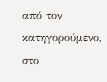από τον κατηγορούμενο, στο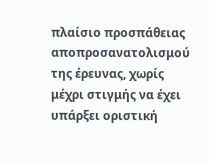πλαίσιο προσπάθειας αποπροσανατολισμού της έρευνας, χωρίς μέχρι στιγμής να έχει υπάρξει οριστική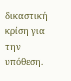δικαστική κρίση για την υπόθεση.